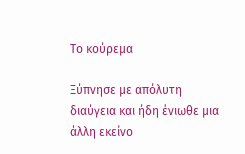Το κούρεμα

Ξύπνησε με απόλυτη διαύγεια και ήδη ένιωθε μια άλλη εκείνο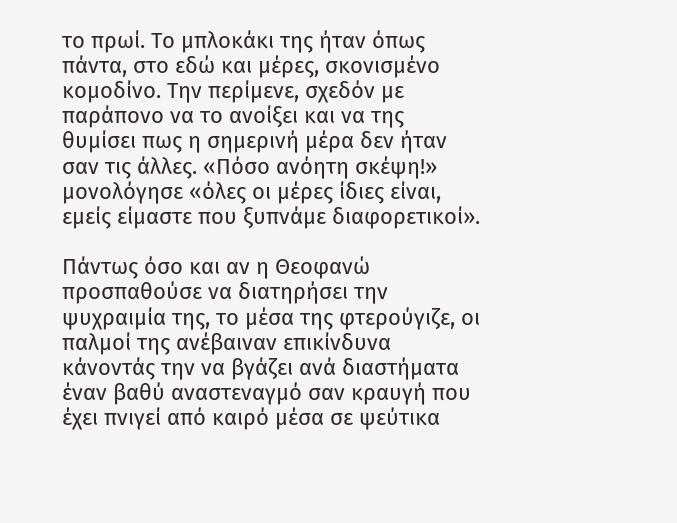το πρωί. Το μπλοκάκι της ήταν όπως πάντα, στο εδώ και μέρες, σκονισμένο κομοδίνο. Την περίμενε, σχεδόν με παράπονο να το ανοίξει και να της θυμίσει πως η σημερινή μέρα δεν ήταν σαν τις άλλες. «Πόσο ανόητη σκέψη!» μονολόγησε «όλες οι μέρες ίδιες είναι, εμείς είμαστε που ξυπνάμε διαφορετικοί».

Πάντως όσο και αν η Θεοφανώ προσπαθούσε να διατηρήσει την ψυχραιμία της, το μέσα της φτερούγιζε, οι παλμοί της ανέβαιναν επικίνδυνα κάνοντάς την να βγάζει ανά διαστήματα έναν βαθύ αναστεναγμό σαν κραυγή που έχει πνιγεί από καιρό μέσα σε ψεύτικα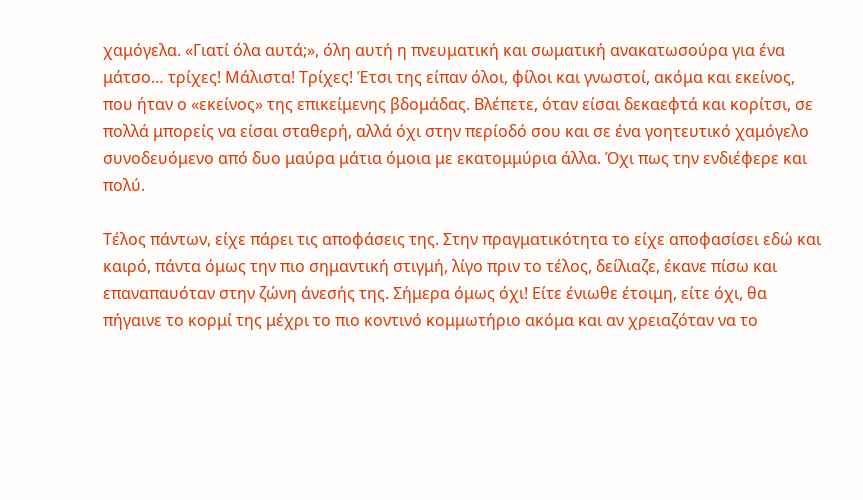χαμόγελα. «Γιατί όλα αυτά;», όλη αυτή η πνευματική και σωματική ανακατωσούρα για ένα μάτσο… τρίχες! Μάλιστα! Τρίχες! Έτσι της είπαν όλοι, φίλοι και γνωστοί, ακόμα και εκείνος, που ήταν ο «εκείνος» της επικείμενης βδομάδας. Βλέπετε, όταν είσαι δεκαεφτά και κορίτσι, σε πολλά μπορείς να είσαι σταθερή, αλλά όχι στην περίοδό σου και σε ένα γοητευτικό χαμόγελο συνοδευόμενο από δυο μαύρα μάτια όμοια με εκατομμύρια άλλα. Όχι πως την ενδιέφερε και πολύ.

Τέλος πάντων, είχε πάρει τις αποφάσεις της. Στην πραγματικότητα το είχε αποφασίσει εδώ και καιρό, πάντα όμως την πιο σημαντική στιγμή, λίγο πριν το τέλος, δείλιαζε, έκανε πίσω και επαναπαυόταν στην ζώνη άνεσής της. Σήμερα όμως όχι! Είτε ένιωθε έτοιμη, είτε όχι, θα πήγαινε το κορμί της μέχρι το πιο κοντινό κομμωτήριο ακόμα και αν χρειαζόταν να το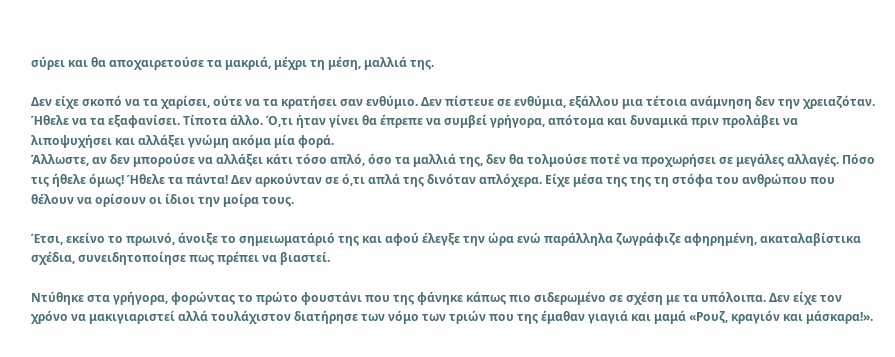σύρει και θα αποχαιρετούσε τα μακριά, μέχρι τη μέση, μαλλιά της.

Δεν είχε σκοπό να τα χαρίσει, ούτε να τα κρατήσει σαν ενθύμιο. Δεν πίστευε σε ενθύμια, εξάλλου μια τέτοια ανάμνηση δεν την χρειαζόταν. Ήθελε να τα εξαφανίσει. Τίποτα άλλο. Ό,τι ήταν γίνει θα έπρεπε να συμβεί γρήγορα, απότομα και δυναμικά πριν προλάβει να λιποψυχήσει και αλλάξει γνώμη ακόμα μία φορά.
Άλλωστε, αν δεν μπορούσε να αλλάξει κάτι τόσο απλό, όσο τα μαλλιά της, δεν θα τολμούσε ποτέ να προχωρήσει σε μεγάλες αλλαγές. Πόσο τις ήθελε όμως! Ήθελε τα πάντα! Δεν αρκούνταν σε ό,τι απλά της δινόταν απλόχερα. Είχε μέσα της της τη στόφα του ανθρώπου που θέλουν να ορίσουν οι ίδιοι την μοίρα τους.

Έτσι, εκείνο το πρωινό, άνοιξε το σημειωματάριό της και αφού έλεγξε την ώρα ενώ παράλληλα ζωγράφιζε αφηρημένη, ακαταλαβίστικα σχέδια, συνειδητοποίησε πως πρέπει να βιαστεί.

Ντύθηκε στα γρήγορα, φορώντας το πρώτο φουστάνι που της φάνηκε κάπως πιο σιδερωμένο σε σχέση με τα υπόλοιπα. Δεν είχε τον χρόνο να μακιγιαριστεί αλλά τουλάχιστον διατήρησε των νόμο των τριών που της έμαθαν γιαγιά και μαμά «Ρουζ, κραγιόν και μάσκαρα!».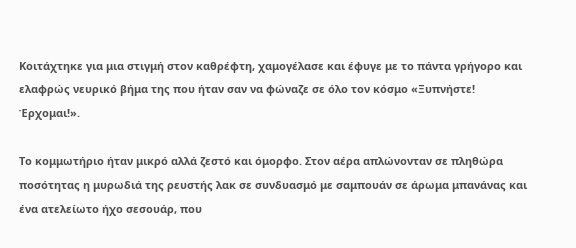Κοιτάχτηκε για μια στιγμή στον καθρέφτη, χαμογέλασε και έφυγε με το πάντα γρήγορο και ελαφρώς νευρικό βήμα της που ήταν σαν να φώναζε σε όλο τον κόσμο «Ξυπνήστε! Έρχομαι!».

Το κομμωτήριο ήταν μικρό αλλά ζεστό και όμορφο. Στον αέρα απλώνονταν σε πληθώρα ποσότητας η μυρωδιά της ρευστής λακ σε συνδυασμό με σαμπουάν σε άρωμα μπανάνας και ένα ατελείωτο ήχο σεσουάρ, που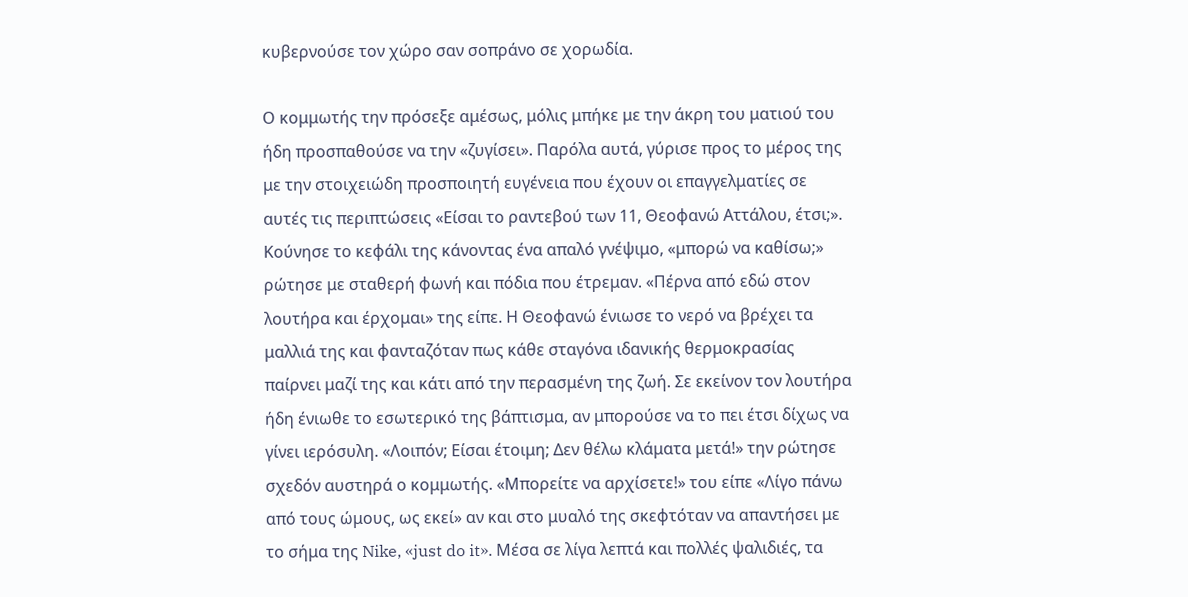κυβερνούσε τον χώρο σαν σοπράνο σε χορωδία.

Ο κομμωτής την πρόσεξε αμέσως, μόλις μπήκε με την άκρη του ματιού του ήδη προσπαθούσε να την «ζυγίσει». Παρόλα αυτά, γύρισε προς το μέρος της με την στοιχειώδη προσποιητή ευγένεια που έχουν οι επαγγελματίες σε αυτές τις περιπτώσεις «Είσαι το ραντεβού των 11, Θεοφανώ Αττάλου, έτσι;».
Κούνησε το κεφάλι της κάνοντας ένα απαλό γνέψιμο, «μπορώ να καθίσω;» ρώτησε με σταθερή φωνή και πόδια που έτρεμαν. «Πέρνα από εδώ στον λουτήρα και έρχομαι» της είπε. Η Θεοφανώ ένιωσε το νερό να βρέχει τα μαλλιά της και φανταζόταν πως κάθε σταγόνα ιδανικής θερμοκρασίας παίρνει μαζί της και κάτι από την περασμένη της ζωή. Σε εκείνον τον λουτήρα ήδη ένιωθε το εσωτερικό της βάπτισμα, αν μπορούσε να το πει έτσι δίχως να γίνει ιερόσυλη. «Λοιπόν; Είσαι έτοιμη; Δεν θέλω κλάματα μετά!» την ρώτησε σχεδόν αυστηρά ο κομμωτής. «Μπορείτε να αρχίσετε!» του είπε «Λίγο πάνω από τους ώμους, ως εκεί» αν και στο μυαλό της σκεφτόταν να απαντήσει με το σήμα της Nike, «just do it». Μέσα σε λίγα λεπτά και πολλές ψαλιδιές, τα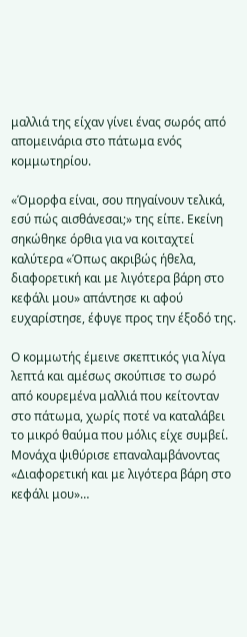μαλλιά της είχαν γίνει ένας σωρός από απομεινάρια στο πάτωμα ενός κομμωτηρίου.

«Όμορφα είναι, σου πηγαίνουν τελικά, εσύ πώς αισθάνεσαι;» της είπε. Εκείνη σηκώθηκε όρθια για να κοιταχτεί καλύτερα «Όπως ακριβώς ήθελα, διαφορετική και με λιγότερα βάρη στο κεφάλι μου» απάντησε κι αφού ευχαρίστησε, έφυγε προς την έξοδό της.

Ο κομμωτής έμεινε σκεπτικός για λίγα λεπτά και αμέσως σκούπισε το σωρό από κουρεμένα μαλλιά που κείτονταν στο πάτωμα, χωρίς ποτέ να καταλάβει το μικρό θαύμα που μόλις είχε συμβεί. Μονάχα ψιθύρισε επαναλαμβάνοντας «Διαφορετική και με λιγότερα βάρη στο κεφάλι μου»…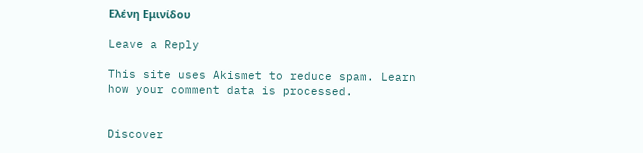Ελένη Εμινίδου

Leave a Reply

This site uses Akismet to reduce spam. Learn how your comment data is processed.


Discover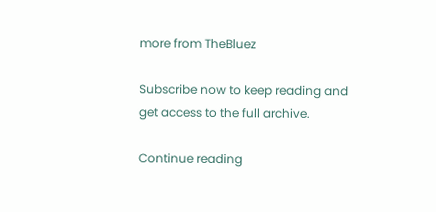more from TheBluez

Subscribe now to keep reading and get access to the full archive.

Continue reading